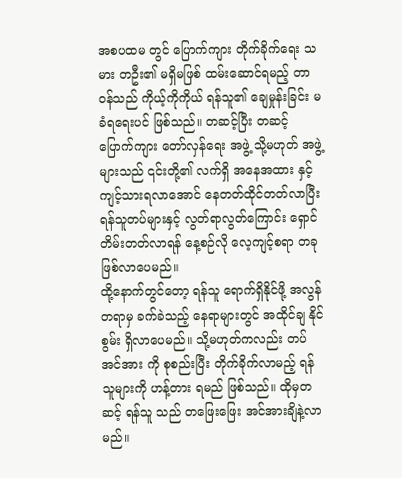အစပထမ တွင် ပြောက်ကျား တိုက်ခိုက်ရေး သမား တဦး၏ မရှိမဖြစ် ထမ်းဆောင်ရမည့် တာဝန်သည် ကိုယ့်ကိုကိုယ် ရန်သူ၏ ချေမှုန်းခြင်း မခံရရေးပင် ဖြစ်သည်။ တဆင့်ပြီး တဆင့် ပြောက်ကျား တော်လှန်ရေး အဖွဲ့ သို့မဟုတ် အဖွဲ့များသည် ၎င်းတို့၏ လက်ရှိ အနေအထား နှင့် ကျင့်သားရလာအောင် နေတတ်ထိုင်တတ်လာပြီး ရန်သူတပ်များနှင့် လွတ်ရာလွတ်ကြောင်း ရှောင်တိမ်းတတ်လာရန် နေ့စဉ်လို လေ့ကျင့်စရာ တခု ဖြစ်လာပေမည်။
ထို့နောက်တွင်တော့ ရန်သူ ရောက်ရှိနိုင်ဖို့ အလွန်တရာမှ ခက်ခဲသည့် နေရာများတွင် အထိုင်ချ နိုင်စွမ်း ရှိလာပေမည်။ သို့မဟုတ်ကလည်း တပ်အင်အား ကို စုစည်းပြီး တိုက်ခိုက်လာမည့် ရန်သူများကို ဟန့်တား ရမည် ဖြစ်သည်။ ထိုမှတဆင့် ရန်သူ သည် တဖြေးဖြေး အင်အားချိနဲ့လာမည်။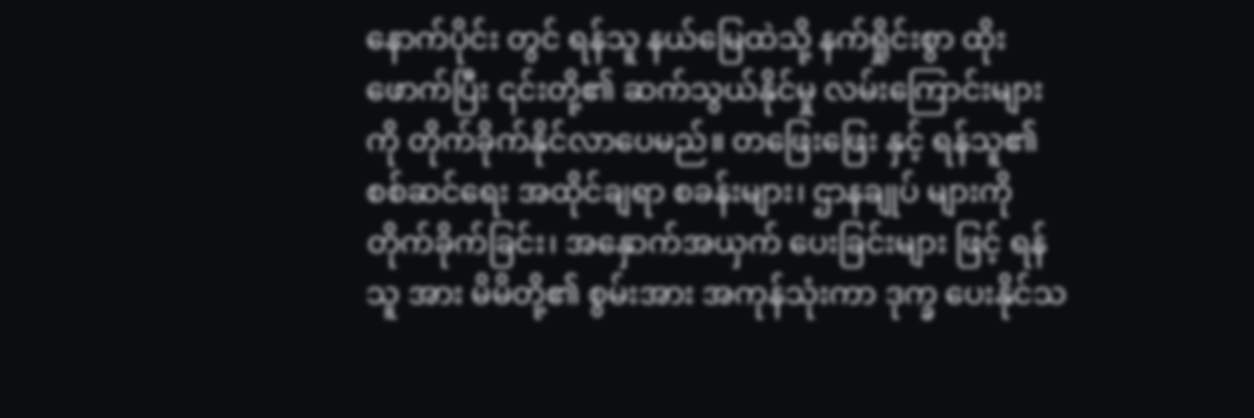နောက်ပိုင်း တွင် ရန်သူ နယ်မြေထဲသို့ နက်ရှိုင်းစွာ ထိုးဖောက်ပြီး ၎င်းတို့၏ ဆက်သွယ်နိုင်မှု လမ်းကြောင်းများကို တိုက်ခိုက်နိုင်လာပေမည်။ တဖြေးဖြေး နှင့် ရန်သူ၏ စစ်ဆင်ရေး အထိုင်ချရာ စခန်းများ၊ ဌာနချုပ် များကို တိုက်ခိုက်ခြင်း၊ အနှောက်အယှက် ပေးခြင်းများ ဖြင့် ရန်သူ အား မိမိတို့၏ စွမ်းအား အကုန်သုံးကာ ဒုက္ခ ပေးနိုင်သ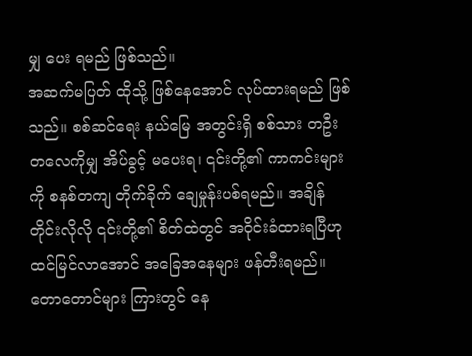မျှ ပေး ရမည် ဖြစ်သည်။
အဆက်မပြတ် ထိုသို့ ဖြစ်နေအောင် လုပ်ထားရမည် ဖြစ်သည်။ စစ်ဆင်ရေး နယ်မြေ အတွင်းရှိ စစ်သား တဦးတလေကိုမျှ အိပ်ခွင့် မပေးရ၊ ၎င်းတို့၏ ကာကင်းများကို စနစ်တကျ တိုက်ခိုက် ချေမှုန်းပစ်ရမည်။ အချိန်တိုင်းလိုလို ၎င်းတို့၏ စိတ်ထဲတွင် အဝိုင်းခံထားရပြီဟု ထင်မြင်လာအောင် အခြေအနေများ ဖန်တီးရမည်။
တောတောင်များ ကြားတွင် နေ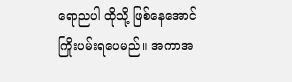ရောညပါ ထိုသို့ ဖြစ်နေအောင် ကြိုးပမ်းရပေမည်။ အကာအ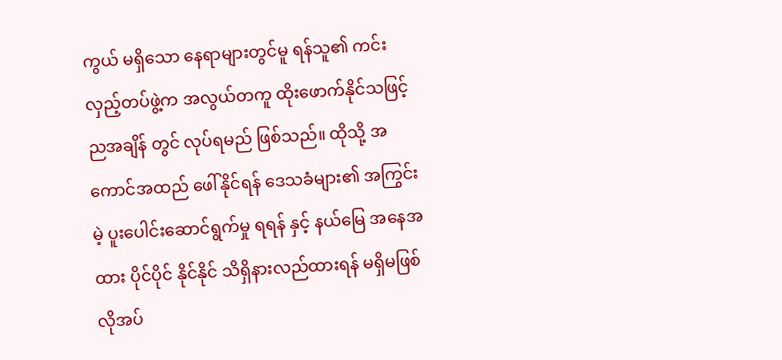ကွယ် မရှိသော နေရာများတွင်မူ ရန်သူ၏ ကင်းလှည့်တပ်ဖွဲ့က အလွယ်တကူ ထိုးဖောက်နိုင်သဖြင့် ညအချိန် တွင် လုပ်ရမည် ဖြစ်သည်။ ထိုသို့ အကောင်အထည် ဖေါ်နိုင်ရန် ဒေသခံများ၏ အကြွင်းမဲ့ ပူးပေါင်းဆောင်ရွက်မှု ရရန် နှင့် နယ်မြေ အနေအထား ပိုင်ပိုင် နိုင်နိုင် သိရှိနားလည်ထားရန် မရှိမဖြစ် လိုအပ်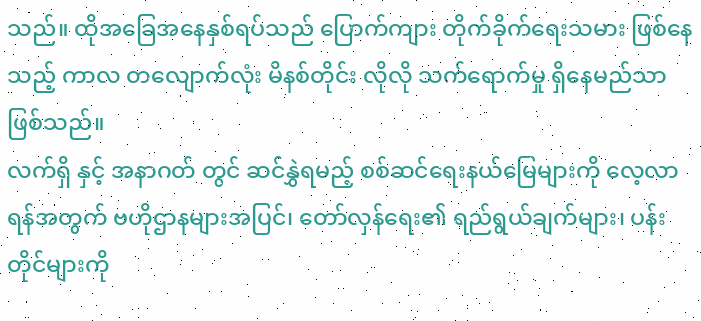သည်။ ထိုအခြေအနေနှစ်ရပ်သည် ပြောက်ကျား တိုက်ခိုက်ရေးသမား ဖြစ်နေသည့် ကာလ တလျောက်လုံး မိနစ်တိုင်း လိုလို သက်ရောက်မှု ရှိနေမည်သာ ဖြစ်သည်။
လက်ရှိ နှင့် အနာဂတ် တွင် ဆင်နွှဲရမည့် စစ်ဆင်ရေးနယ်မြေများကို လေ့လာရန်အတွက် ဗဟိုဌာနများအပြင်၊ တော်လှန်ရေး၏ ရည်ရွယ်ချက်များ၊ ပန်းတိုင်များကို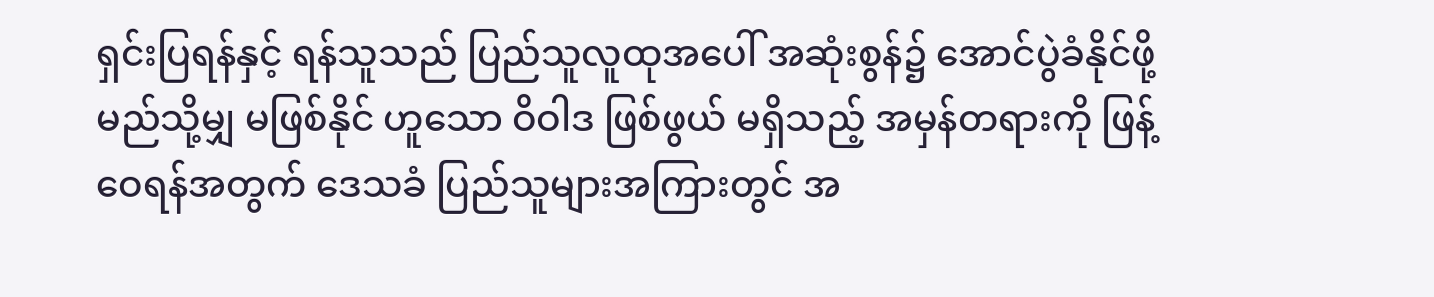ရှင်းပြရန်နှင့် ရန်သူသည် ပြည်သူလူထုအပေါ် အဆုံးစွန်၌ အောင်ပွဲခံနိုင်ဖို့ မည်သို့မျှ မဖြစ်နိုင် ဟူသော ဝိဝါဒ ဖြစ်ဖွယ် မရှိသည့် အမှန်တရားကို ဖြန့်ဝေရန်အတွက် ဒေသခံ ပြည်သူများအကြားတွင် အ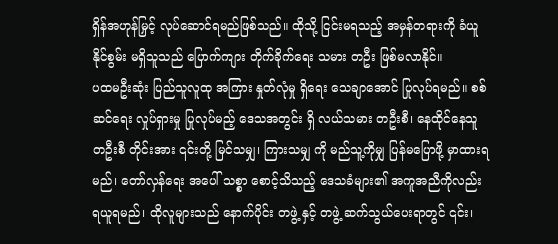ရှိန်အဟုန်မြှင့် လုပ်ဆောင်ရမည်ဖြစ်သည်။ ထိုသို့ ငြင်းမရသည့် အမှန်တရားကို ခံယူ နိုင်စွမ်း မရှိသူသည် ပြောက်ကျား တိုက်ခိုက်ရေး သမား တဦး ဖြစ်မလာနိုင်။
ပထမဦးဆုံး ပြည်သူလူထု အကြား နှုတ်လုံမှု ရှိရေး သေချာအောင် ပြုလုပ်ရမည်။ စစ်ဆင်ရေး လှုပ်ရှားမှု ပြုလုပ်မည့် ဒေသအတွင်း ရှိ လယ်သမား တဦးစီ၊ နေထိုင်နေသူ တဦးစီ တိုင်းအား ၎င်းတို့ မြင်သမျှ၊ ကြားသမျှ ကို မည်သူ့ကိုမျှ ပြန်မပြောဖို့ မှာထားရမည်၊ တော်လှန်ရေး အပေါ် သစ္စာ စောင့်သိသည့် ဒေသခံများ၏ အကူအညီကိုလည်း ရယူရမည်၊ ထိုလူများသည် နောက်ပိုင်း တဖွဲ့ နှင့် တဖွဲ့ ဆက်သွယ်ပေးရာတွင် ၎င်း၊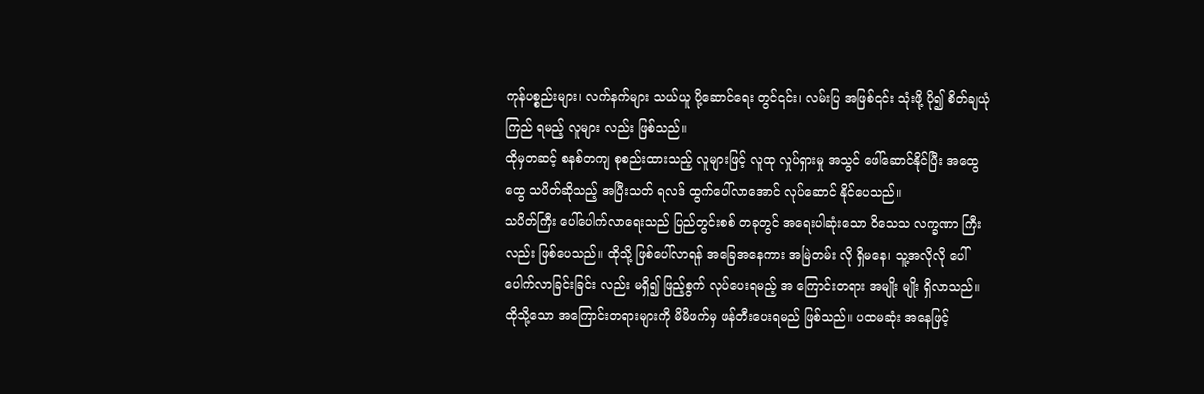ကုန်ပစ္စည်းများ၊ လက်နက်များ သယ်ယူ ပို့ဆောင်ရေး တွင်၎င်း၊ လမ်းပြ အဖြစ်၎င်း သုံးဖို့ ပို၍ စိတ်ချယုံကြည် ရမည့် လူများ လည်း ဖြစ်သည်။
ထိုမှတဆင့် စနစ်တကျ စုစည်းထားသည့် လူများဖြင့် လူထု လှုပ်ရှားမှု အသွင် ဖေါ်ဆောင်နိုင်ပြီး အထွေထွေ သပိတ်ဆိုသည့် အပြီးသတ် ရလဒ် ထွက်ပေါ်လာအောင် လုပ်ဆောင် နိုင်ပေသည်။
သပိတ်ကြီး ပေါ်ပေါက်လာရေးသည် ပြည်တွင်းစစ် တခုတွင် အရေးပါဆုံးသော ဝိသေသ လက္ခဏာ ကြီးလည်း ဖြစ်ပေသည်။ ထိုသို့ ဖြစ်ပေါ်လာရန် အခြေအနေကား အမြဲတမ်း လို ရှိမနေ၊ သူ့အလိုလို ပေါ်ပေါက်လာခြင်းခြင်း လည်း မရှိ၍ ဖြည့်စွက် လုပ်ပေးရမည့် အ ကြောင်းတရား အမျိုး မျိုး ရှိလာသည်။ ထိုသို့သော အကြောင်းတရားများကို မိမိဖက်မှ ဖန်တီးပေးရမည် ဖြစ်သည်။ ပထမဆုံး အနေဖြင့်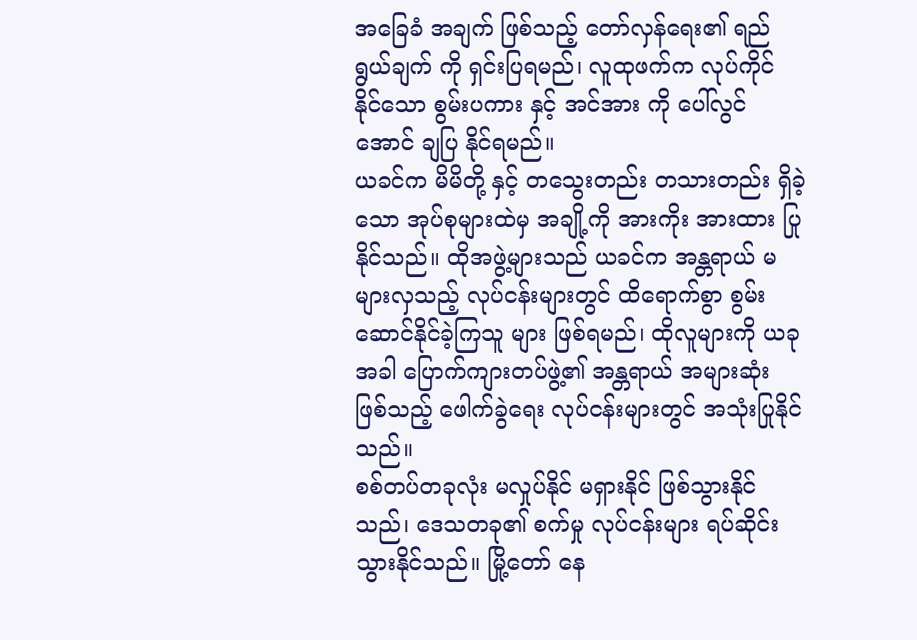အခြေခံ အချက် ဖြစ်သည့် တော်လှန်ရေး၏ ရည်ရွယ်ချက် ကို ရှင်းပြရမည်၊ လူထုဖက်က လုပ်ကိုင် နိုင်သော စွမ်းပကား နှင့် အင်အား ကို ပေါ်လွင်အောင် ချပြ နိုင်ရမည်။
ယခင်က မိမိတို့ နှင့် တသွေးတည်း တသားတည်း ရှိခဲ့သော အုပ်စုများထဲမှ အချို့ကို အားကိုး အားထား ပြုနိုင်သည်။ ထိုအဖွဲ့များသည် ယခင်က အန္တရာယ် မများလှသည့် လုပ်ငန်းများတွင် ထိရောက်စွာ စွမ်းဆောင်နိုင်ခဲ့ကြသူ များ ဖြစ်ရမည်၊ ထိုလူများကို ယခုအခါ ပြောက်ကျားတပ်ဖွဲ့၏ အန္တရာယ် အများဆုံး ဖြစ်သည့် ဖေါက်ခွဲရေး လုပ်ငန်းများတွင် အသုံးပြုနိုင်သည်။
စစ်တပ်တခုလုံး မလှုပ်နိုင် မရှားနိုင် ဖြစ်သွားနိုင်သည်၊ ဒေသတခု၏ စက်မှု လုပ်ငန်းများ ရပ်ဆိုင်းသွားနိုင်သည်။ မြို့တော် နေ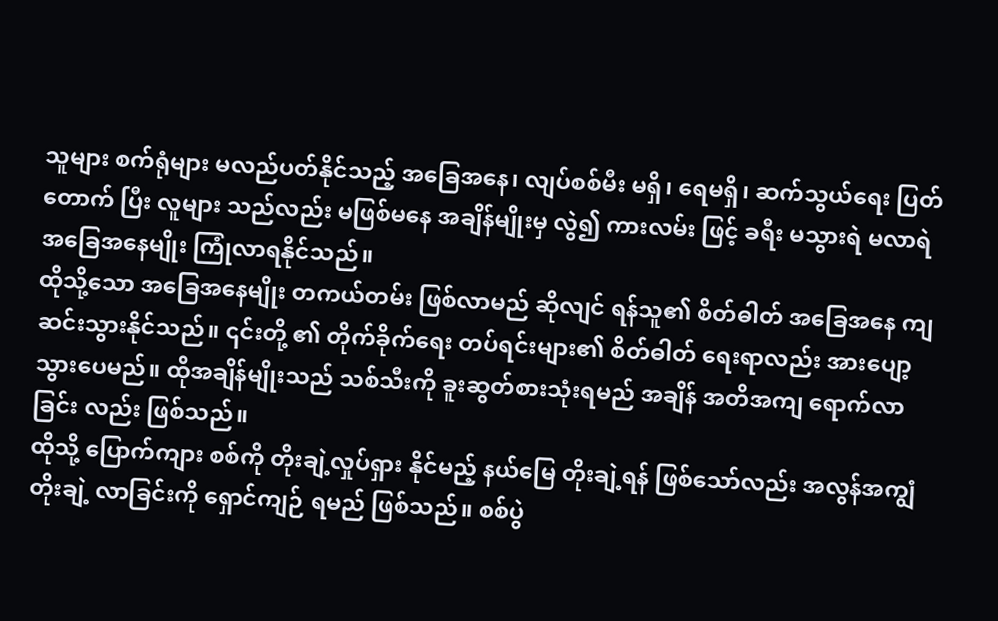သူများ စက်ရုံများ မလည်ပတ်နိုင်သည့် အခြေအနေ၊ လျပ်စစ်မီး မရှိ၊ ရေမရှိ၊ ဆက်သွယ်ရေး ပြတ်တောက် ပြီး လူများ သည်လည်း မဖြစ်မနေ အချိန်မျိုးမှ လွဲ၍ ကားလမ်း ဖြင့် ခရီး မသွားရဲ မလာရဲ အခြေအနေမျိုး ကြုံလာရနိုင်သည်။
ထိုသို့သော အခြေအနေမျိုး တကယ်တမ်း ဖြစ်လာမည် ဆိုလျင် ရန်သူ၏ စိတ်ဓါတ် အခြေအနေ ကျဆင်းသွားနိုင်သည်။ ၎င်းတို့ ၏ တိုက်ခိုက်ရေး တပ်ရင်းများ၏ စိတ်ဓါတ် ရေးရာလည်း အားပျော့သွားပေမည်။ ထိုအချိန်မျိုးသည် သစ်သီးကို ခူးဆွတ်စားသုံးရမည် အချိန် အတိအကျ ရောက်လာခြင်း လည်း ဖြစ်သည်။
ထိုသို့ ပြောက်ကျား စစ်ကို တိုးချဲ့လှုပ်ရှား နိုင်မည့် နယ်မြေ တိုးချဲ့ရန် ဖြစ်သော်လည်း အလွန်အကျွံ တိုးချဲ့ လာခြင်းကို ရှောင်ကျဉ် ရမည် ဖြစ်သည်။ စစ်ပွဲ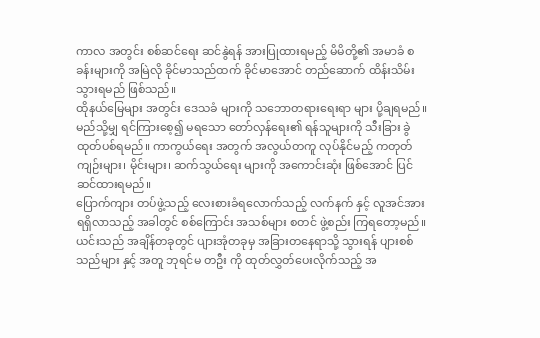ကာလ အတွင်း စစ်ဆင်ရေး ဆင်နွဲရန် အားပြုထားရမည့် မိမိတို့၏ အမာခံ စခန်းများကို အမြဲလို ခိုင်မာသည်ထက် ခိုင်မာအောင် တည်ဆောက် ထိန်းသိမ်းသွားရမည် ဖြစ်သည်။
ထိုနယ်မြေများ အတွင်း ဒေသခံ များကို သဘောတရားရေးရာ များ ပို့ချရမည်။ မည်သို့မျှ ရင်ကြားစေ့၍ မရသော တော်လှန်ရေး၏ ရန်သူများကို သီးခြား ခွဲထုတ်ပစ်ရမည်။ ကာကွယ်ရေး အတွက် အလွယ်တကူ လုပ်နိုင်မည့် ကတုတ်ကျဉ်းများ၊ မိုင်းများ၊ ဆက်သွယ်ရေး များကို အကောင်းဆုံး ဖြစ်အောင် ပြင်ဆင်ထားရမည်။
ပြောက်ကျား တပ်ဖွဲ့သည့် လေးစားခံရလောက်သည့် လက်နက် နှင့် လူအင်အား ရရှိလာသည့် အခါတွင် စစ်ကြောင်း အသစ်များ စတင် ဖွဲ့စည်း ကြရတော့မည်။ ယင်းသည် အချိန်တခုတွင် ပျားအုံတခုမှ အခြားတနေရာသို့ သွားရန် ပျားစစ်သည်များ နှင့် အတူ ဘုရင်မ တဦး ကို ထုတ်လွှတ်ပေးလိုက်သည့် အ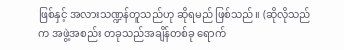ဖြစ်နှင့် အလားသဏ္ဍန်တူသည်ဟု ဆိုရမည် ဖြစ်သည်။ (ဆိုလိုသည်က အဖွဲ့အစည်း တခုသည်အချိန်တစ်ခု ရောက်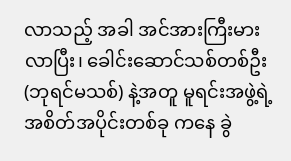လာသည့် အခါ အင်အားကြီးမားလာပြီး၊ ခေါင်းဆောင်သစ်တစ်ဦး (ဘုရင်မသစ်) နဲ့အတူ မူရင်းအဖွဲ့ရဲ့ အစိတ်အပိုင်းတစ်ခု ကနေ ခွဲ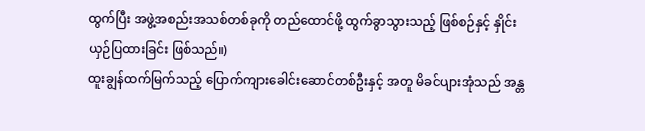ထွက်ပြီး အဖွဲ့အစည်းအသစ်တစ်ခုကို တည်ထောင်ဖို့ ထွက်ခွာသွားသည့် ဖြစ်စဉ်နှင့် နှိုင်းယှဉ်ပြထားခြင်း ဖြစ်သည်။)
ထူးချွန်ထက်မြက်သည့် ပြောက်ကျားခေါင်းဆောင်တစ်ဦးနှင့် အတူ မိခင်ပျားအုံသည် အန္တ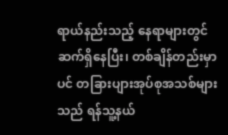ရာယ်နည်းသည့် နေရာများတွင် ဆက်ရှိနေပြီး၊ တစ်ချိန်တည်းမှာပင် တခြားပျားအုပ်စုအသစ်များသည် ရန်သူ့နယ်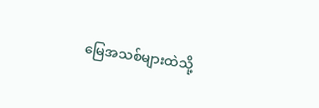မြေအသစ်များထဲသို့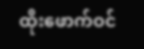ထိုးဖောက်ဝင်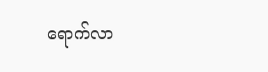ရောက်လာ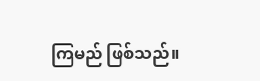ကြမည် ဖြစ်သည်။